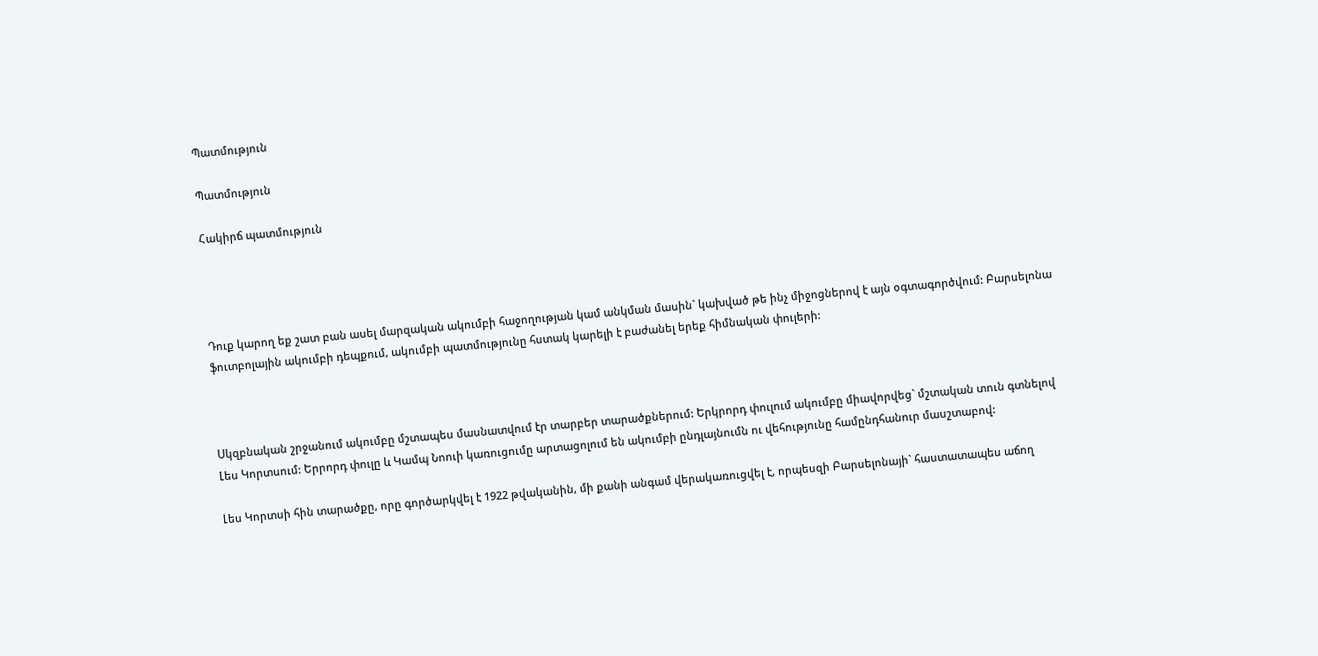Պատմություն

Պատմություն

Հակիրճ պատմություն




Դուք կարող եք շատ բան ասել մարզական ակումբի հաջողության կամ անկման մասին` կախված թե ինչ միջոցներով է այն օգտագործվում: Բարսելոնա ֆուտբոլային ակումբի դեպքում, ակումբի պատմությունը հստակ կարելի է բաժանել երեք հիմնական փուլերի:



Սկզբնական շրջանում ակումբը մշտապես մասնատվում էր տարբեր տարածքներում: Երկրորդ փուլում ակումբը միավորվեց` մշտական տուն գտնելով Լես Կորտսում: Երրորդ փուլը և Կամպ Նոուի կառուցումը արտացոլում են ակումբի ընդլայնումն ու վեհությունը համընդհանուր մասշտաբով:

Լես Կորտսի հին տարածքը, որը գործարկվել է 1922 թվականին, մի քանի անգամ վերակառուցվել է, որպեսզի Բարսելոնայի` հաստատապես աճող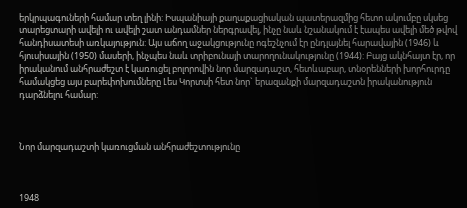երկրպագուների համար տեղ լինի: Իսպանիայի քաղաքացիական պատերազմից հետո ակումբը սկսեց տարեցտարի ավելի ու ավելի շատ անդամներ ներգրավել, ինչը նաև նշանակում է էապես ավելի մեծ թվով հանդիսատեսի առկայություն: Այս աճող աջակցությունը ոգեշնչում էր ընդլայնել հարավային (1946) և հյուսիսային (1950) մասերի, ինչպես նաև տրիբունայի տարողունակությունը (1944): Բայց ակնհայտ էր, որ իրականում անհրաժեշտ է կառուցել բոլորովին նոր մարզադաշտ, հետևաբար, տնօրենների խորհուրդը համակցեց այս բարեփոխումները Լես Կորտսի հետ նոր` երազանքի մարզադաշտն իրականություն դարձնելու համար:



Նոր մարզադաշտի կառուցման անհրաժեշտությունը



1948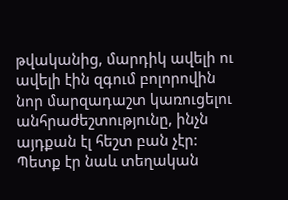թվականից, մարդիկ ավելի ու ավելի էին զգում բոլորովին նոր մարզադաշտ կառուցելու անհրաժեշտությունը, ինչն այդքան էլ հեշտ բան չէր: Պետք էր նաև տեղական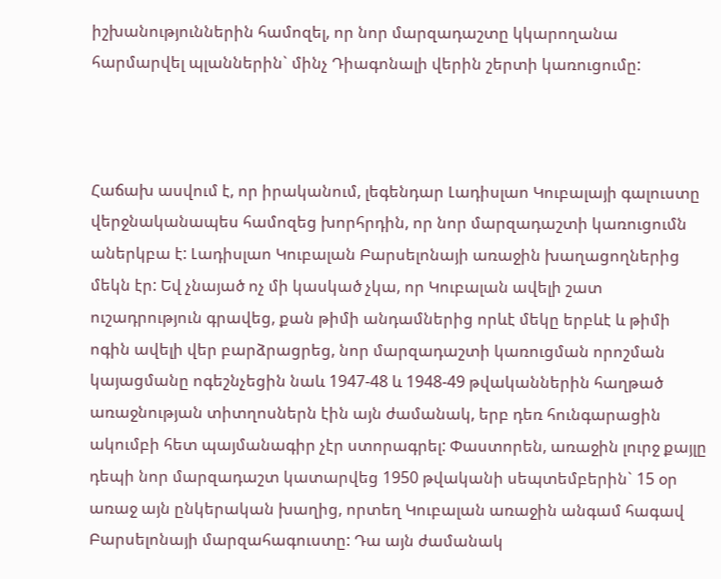իշխանություններին համոզել, որ նոր մարզադաշտը կկարողանա հարմարվել պլաններին` մինչ Դիագոնալի վերին շերտի կառուցումը:



Հաճախ ասվում է, որ իրականում, լեգենդար Լադիսլաո Կուբալայի գալուստը վերջնականապես համոզեց խորհրդին, որ նոր մարզադաշտի կառուցումն աներկբա է: Լադիսլաո Կուբալան Բարսելոնայի առաջին խաղացողներից մեկն էր: Եվ չնայած ոչ մի կասկած չկա, որ Կուբալան ավելի շատ ուշադրություն գրավեց, քան թիմի անդամներից որևէ մեկը երբևէ և թիմի ոգին ավելի վեր բարձրացրեց, նոր մարզադաշտի կառուցման որոշման կայացմանը ոգեշնչեցին նաև 1947-48 և 1948-49 թվականներին հաղթած առաջնության տիտղոսներն էին այն ժամանակ, երբ դեռ հունգարացին ակումբի հետ պայմանագիր չէր ստորագրել: Փաստորեն, առաջին լուրջ քայլը դեպի նոր մարզադաշտ կատարվեց 1950 թվականի սեպտեմբերին` 15 օր առաջ այն ընկերական խաղից, որտեղ Կուբալան առաջին անգամ հագավ Բարսելոնայի մարզահագուստը: Դա այն ժամանակ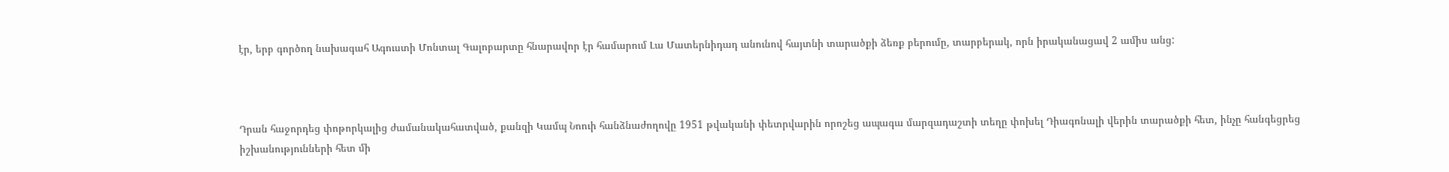էր, երբ գործող նախագահ Ագուստի Մոնտալ Գալոբարտը հնարավոր էր համարում Լա Մատերնիդադ անունով հայտնի տարածքի ձեռք բերումը, տարբերակ, որն իրականացավ 2 ամիս անց:



Դրան հաջորդեց փոթորկալից ժամանակահատված, քանզի Կամպ Նոուի հանձնաժողովը 1951 թվականի փետրվարին որոշեց ապագա մարզադաշտի տեղը փոխել Դիագոնալի վերին տարածքի հետ, ինչը հանգեցրեց իշխանությունների հետ մի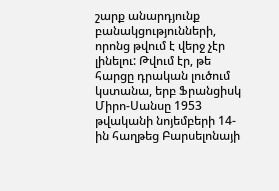շարք անարդյունք բանակցությունների, որոնց թվում է վերջ չէր լինելու: Թվում էր, թե հարցը դրական լուծում կստանա, երբ Ֆրանցիսկ Միրո-Սանսը 1953 թվականի նոյեմբերի 14-ին հաղթեց Բարսելոնայի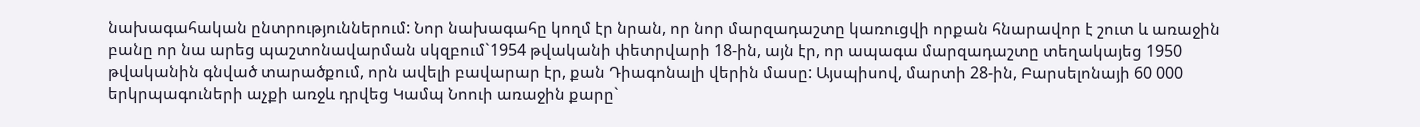նախագահական ընտրություններում: Նոր նախագահը կողմ էր նրան, որ նոր մարզադաշտը կառուցվի որքան հնարավոր է շուտ և առաջին բանը որ նա արեց պաշտոնավարման սկզբում`1954 թվականի փետրվարի 18-ին, այն էր, որ ապագա մարզադաշտը տեղակայեց 1950 թվականին գնված տարածքում, որն ավելի բավարար էր, քան Դիագոնալի վերին մասը: Այսպիսով, մարտի 28-ին, Բարսելոնայի 60 000 երկրպագուների աչքի առջև դրվեց Կամպ Նոուի առաջին քարը`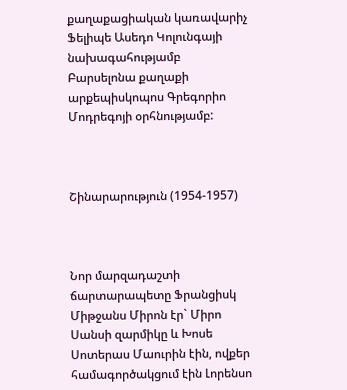քաղաքացիական կառավարիչ Ֆելիպե Ասեդո Կոլունգայի նախագահությամբ Բարսելոնա քաղաքի արքեպիսկոպոս Գրեգորիո Մոդրեգոյի օրհնությամբ:



Շինարարություն (1954-1957)



Նոր մարզադաշտի ճարտարապետը Ֆրանցիսկ Միթջանս Միրոն էր` Միրո Սանսի զարմիկը և Խոսե Սոտերաս Մաուրին էին, ովքեր համագործակցում էին Լորենսո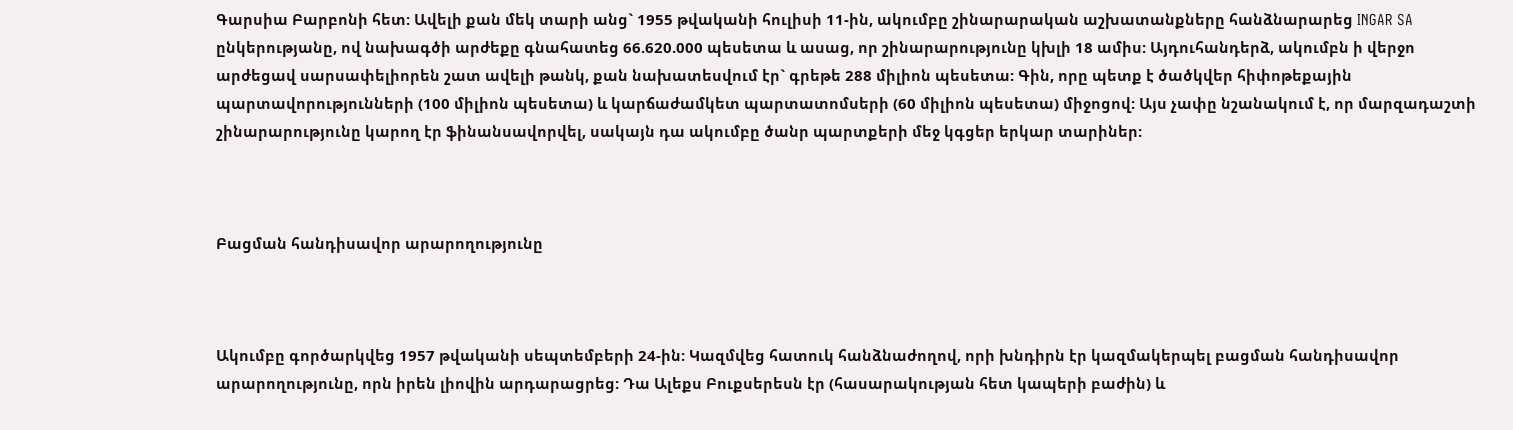Գարսիա Բարբոնի հետ: Ավելի քան մեկ տարի անց` 1955 թվականի հուլիսի 11-ին, ակումբը շինարարական աշխատանքները հանձնարարեց INGAR SA ընկերությանը, ով նախագծի արժեքը գնահատեց 66.620.000 պեսետա և ասաց, որ շինարարությունը կխլի 18 ամիս: Այդուհանդերձ, ակումբն ի վերջո արժեցավ սարսափելիորեն շատ ավելի թանկ, քան նախատեսվում էր` գրեթե 288 միլիոն պեսետա: Գին, որը պետք է ծածկվեր հիփոթեքային պարտավորությունների (100 միլիոն պեսետա) և կարճաժամկետ պարտատոմսերի (60 միլիոն պեսետա) միջոցով: Այս չափը նշանակում է, որ մարզադաշտի շինարարությունը կարող էր ֆինանսավորվել, սակայն դա ակումբը ծանր պարտքերի մեջ կգցեր երկար տարիներ:



Բացման հանդիսավոր արարողությունը



Ակումբը գործարկվեց 1957 թվականի սեպտեմբերի 24-ին: Կազմվեց հատուկ հանձնաժողով, որի խնդիրն էր կազմակերպել բացման հանդիսավոր արարողությունը, որն իրեն լիովին արդարացրեց: Դա Ալեքս Բուքսերեսն էր (հասարակության հետ կապերի բաժին) և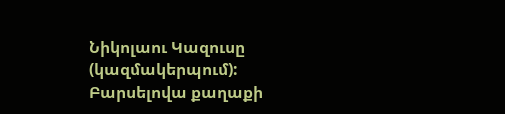Նիկոլաու Կազուսը (կազմակերպում): Բարսելովա քաղաքի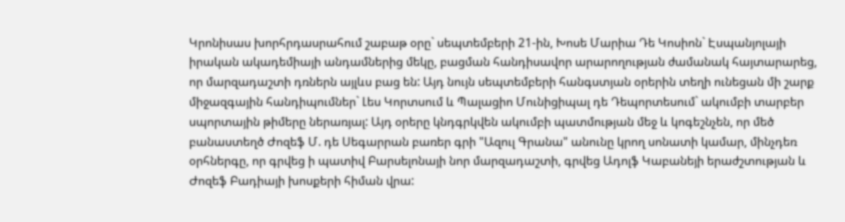Կրոնիսաս խորհրդասրահում շաբաթ օրը` սեպտեմբերի 21-ին, Խոսե Մարիա Դե Կոսիոն` Էսպանյոլայի իրական ակադեմիայի անդամներից մեկը, բացման հանդիսավոր արարողության ժամանակ հայտարարեց, որ մարզադաշտի դռներն այլևս բաց են: Այդ նույն սեպտեմբերի հանգստյան օրերին տեղի ունեցան մի շարք միջազգային հանդիպումներ` Լես Կորտսում և Պալացիո Մունիցիպալ դե Դեպորտեսում` ակումբի տարբեր սպորտային թիմերը ներառյալ: Այդ օրերը կնդգրկվեն ակումբի պատմության մեջ և կոգեշնչեն, որ մեծ բանաստեղծ Ժոզեֆ Մ. դե Սեգարրան բառեր գրի "Ազուլ Գրանա" անունը կրող սոնատի կամար, մինչդեռ օրհներգը, որ գրվեց ի պատիվ Բարսելոնայի նոր մարզադաշտի, գրվեց Ադոլֆ Կաբանեյի երաժշտության և Ժոզեֆ Բադիայի խոսքերի հիման վրա: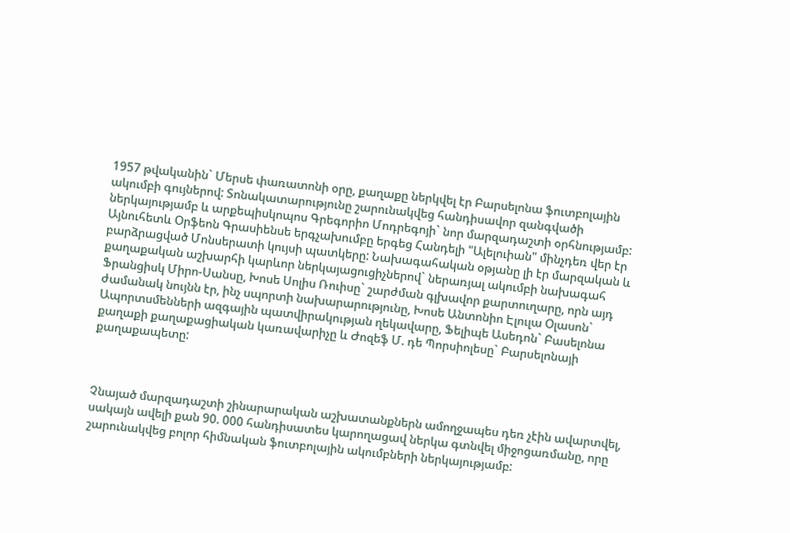1957 թվականին` Մերսե փառատոնի օրը, քաղաքը ներկվել էր Բարսելոնա ֆուտբոլային ակումբի գույներով: Տոնակատարությունը շարունակվեց հանդիսավոր զանգվածի ներկայությամբ և արքեպիսկոպոս Գրեգորիո Մոդրեգոյի` նոր մարզադաշտի օրհնությամբ: Այնուհետև Օրֆեոն Գրասիենսե երգչախումբը երգեց Հանդելի "Ալելուիան" մինչդեռ վեր էր բարձրացված Մոնսերատի կույսի պատկերը: Նախագահական օթյանը լի էր մարզական և քաղաքական աշխարհի կարևոր ներկայացուցիչներով` ներառյալ ակումբի նախագահ Ֆրանցիսկ Միրո-Սանսը, Խոսե Սոլիս Ռուիսը` շարժման գլխավոր քարտուղարը, որն այդ ժամանակ նույնն էր, ինչ սպորտի նախարարությունը, Խոսե Անտոնիո Էլուլա Օլասոն` Ապորտսմենների ազգային պատվիրակության ղեկավարը, Ֆելիպե Ասեդոն` Բասելոնա քաղաքի քաղաքացիական կառավարիչը և Ժոզեֆ Մ. դե Պորսիոլեսը` Բարսելոնայի քաղաքապետը:



Չնայած մարզադաշտի շինարարական աշխատանքներն ամողջապես դեռ չէին ավարտվել, սակայն ավելի քան 90. 000 հանդիսատես կարողացավ ներկա գտնվել միջոցառմանը, որը շարունակվեց բոլոր հիմնական ֆուտբոլային ակումբների ներկայությամբ: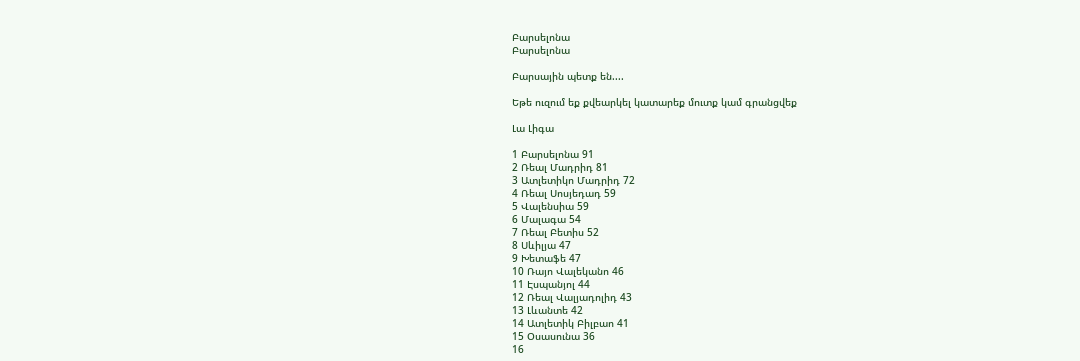Բարսելոնա
Բարսելոնա

Բարսային պետք են....

Եթե ուզում եք քվեարկել կատարեք մուտք կամ գրանցվեք

Լա Լիգա

1 Բարսելոնա 91
2 Ռեալ Մադրիդ 81
3 Ատլետիկո Մադրիդ 72
4 Ռեալ Սոսյեդադ 59
5 Վալենսիա 59
6 Մալագա 54
7 Ռեալ Բետիս 52
8 Սևիլյա 47
9 Խետաֆե 47
10 Ռայո Վալեկանո 46
11 Էսպանյոլ 44
12 Ռեալ Վալյադոլիդ 43
13 Լևանտե 42
14 Ատլետիկ Բիլբաո 41
15 Օսասունա 36
16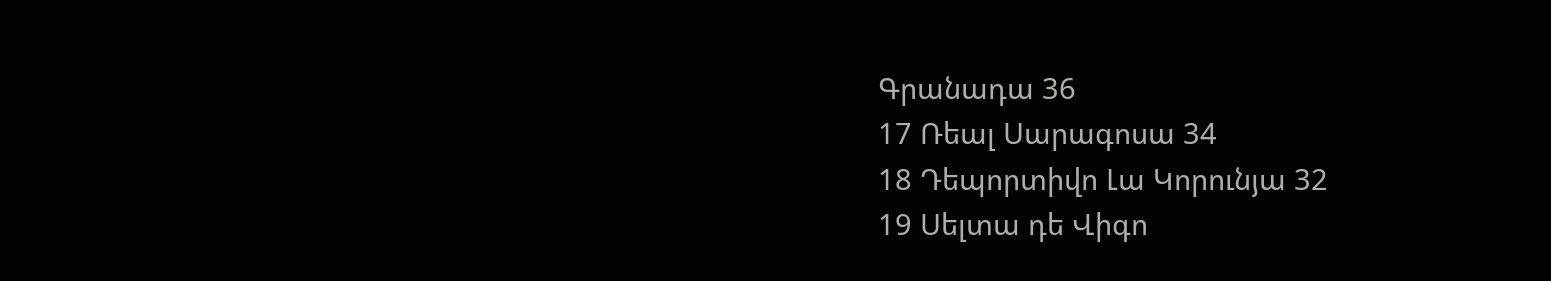Գրանադա 36
17 Ռեալ Սարագոսա 34
18 Դեպորտիվո Լա Կորունյա 32
19 Սելտա դե Վիգո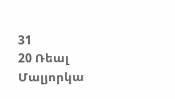31
20 Ռեալ Մալյորկա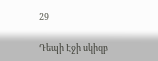29

Դեպի Էջի սկիզբ